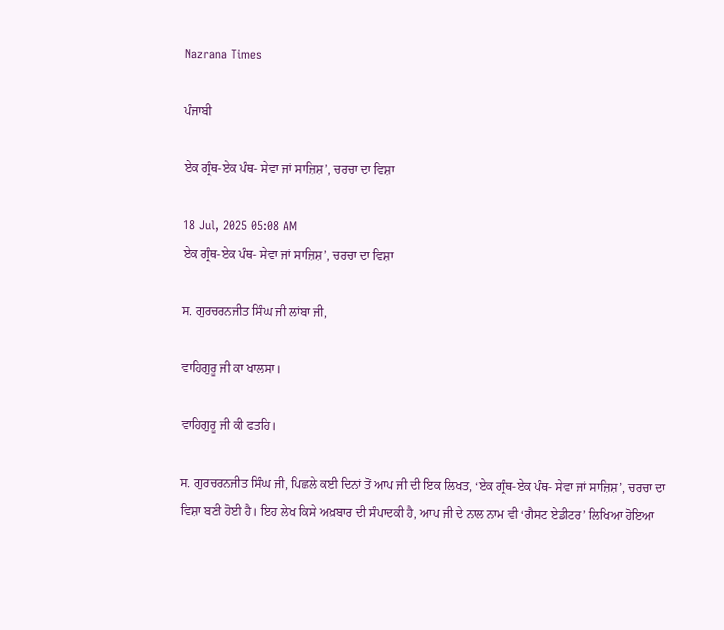Nazrana Times

ਪੰਜਾਬੀ

ਏਕ ਗ੍ਰੰਥ-ਏਕ ਪੰਥ- ਸੇਵਾ ਜਾਂ ਸਾਜ਼ਿਸ਼’, ਚਰਚਾ ਦਾ ਵਿਸ਼ਾ

18 Jul, 2025 05:08 AM
ਏਕ ਗ੍ਰੰਥ-ਏਕ ਪੰਥ- ਸੇਵਾ ਜਾਂ ਸਾਜ਼ਿਸ਼’, ਚਰਚਾ ਦਾ ਵਿਸ਼ਾ

ਸ. ਗੁਰਚਰਨਜੀਤ ਸਿੰਘ ਜੀ ਲਾਂਬਾ ਜੀ,

ਵਾਹਿਗੁਰੂ ਜੀ ਕਾ ਖਾਲਸਾ।

ਵਾਹਿਗੁਰੂ ਜੀ ਕੀ ਫਤਹਿ।

ਸ. ਗੁਰਚਰਨਜੀਤ ਸਿੰਘ ਜੀ, ਪਿਛਲੇ ਕਈ ਦਿਨਾਂ ਤੋਂ ਆਪ ਜੀ ਦੀ ਇਕ ਲਿਖਤ, ‘ਏਕ ਗ੍ਰੰਥ-ਏਕ ਪੰਥ- ਸੇਵਾ ਜਾਂ ਸਾਜ਼ਿਸ਼’, ਚਰਚਾ ਦਾ ਵਿਸ਼ਾ ਬਣੀ ਹੋਈ ਹੈ। ਇਹ ਲੇਖ ਕਿਸੇ ਅਖ਼ਬਾਰ ਦੀ ਸੰਪਾਦਕੀ ਹੈ, ਆਪ ਜੀ ਦੇ ਨਾਲ ਨਾਮ ਵੀ ‘ਗੈਸਟ ਏਡੀਟਰ’ ਲਿਖਿਆ ਹੋਇਆ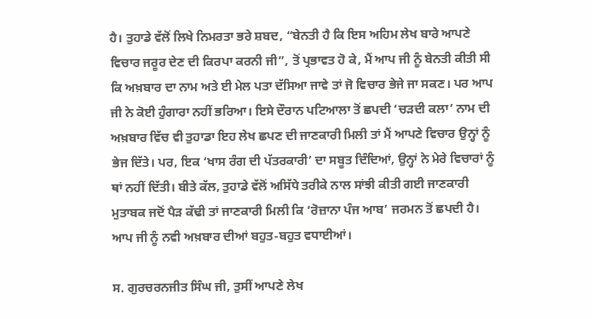ਹੈ। ਤੁਹਾਡੇ ਵੱਲੋਂ ਲਿਖੇ ਨਿਮਰਤਾ ਭਰੇ ਸ਼ਬਦ, “ਬੇਨਤੀ ਹੈ ਕਿ ਇਸ ਅਹਿਮ ਲੇਖ ਬਾਰੇ ਆਪਣੇ ਵਿਚਾਰ ਜਰੂਰ ਦੇਣ ਦੀ ਕਿਰਪਾ ਕਰਨੀ ਜੀ”, ਤੋਂ ਪ੍ਰਭਾਵਤ ਹੋ ਕੇ, ਮੈਂ ਆਪ ਜੀ ਨੂੰ ਬੇਨਤੀ ਕੀਤੀ ਸੀ ਕਿ ਅਖ਼ਬਾਰ ਦਾ ਨਾਮ ਅਤੇ ਈ ਮੇਲ ਪਤਾ ਦੱਸਿਆ ਜਾਵੇ ਤਾਂ ਜੋ ਵਿਚਾਰ ਭੇਜੇ ਜਾ ਸਕਣ। ਪਰ ਆਪ ਜੀ ਨੇ ਕੋਈ ਹੁੰਗਾਰਾ ਨਹੀਂ ਭਰਿਆ। ਇਸੇ ਦੌਰਾਨ ਪਟਿਆਲਾ ਤੋਂ ਛਪਦੀ ‘ਚੜਦੀ ਕਲਾ’ ਨਾਮ ਦੀ ਅਖ਼ਬਾਰ ਵਿੱਚ ਵੀ ਤੁਹਾਡਾ ਇਹ ਲੇਖ ਛਪਣ ਦੀ ਜਾਣਕਾਰੀ ਮਿਲੀ ਤਾਂ ਮੈਂ ਆਪਣੇ ਵਿਚਾਰ ਉਨ੍ਹਾਂ ਨੂੰ ਭੇਜ ਦਿੱਤੇ। ਪਰ, ਇਕ ‘ਖਾਸ ਰੰਗ ਦੀ ਪੱਤਰਕਾਰੀ’ ਦਾ ਸਬੂਤ ਦਿੰਦਿਆਂ, ਉਨ੍ਹਾਂ ਨੇ ਮੇਰੇ ਵਿਚਾਰਾਂ ਨੂੰ ਥਾਂ ਨਹੀਂ ਦਿੱਤੀ। ਬੀਤੇ ਕੱਲ, ਤੁਹਾਡੇ ਵੱਲੋਂ ਅਸਿੱਧੇ ਤਰੀਕੇ ਨਾਲ ਸਾਂਝੀ ਕੀਤੀ ਗਈ ਜਾਣਕਾਰੀ ਮੁਤਾਬਕ ਜਦੋਂ ਪੈੜ ਕੱਢੀ ਤਾਂ ਜਾਣਕਾਰੀ ਮਿਲੀ ਕਿ ‘ਰੋਜ਼ਾਨਾ ਪੰਜ ਆਬ’ ਜਰਮਨ ਤੋਂ ਛਪਦੀ ਹੈ। ਆਪ ਜੀ ਨੂੰ ਨਵੀ ਅਖ਼ਬਾਰ ਦੀਆਂ ਬਹੁਤ-ਬਹੁਤ ਵਧਾਈਆਂ।

ਸ. ਗੁਰਚਰਨਜੀਤ ਸਿੰਘ ਜੀ, ਤੁਸੀਂ ਆਪਣੇ ਲੇਖ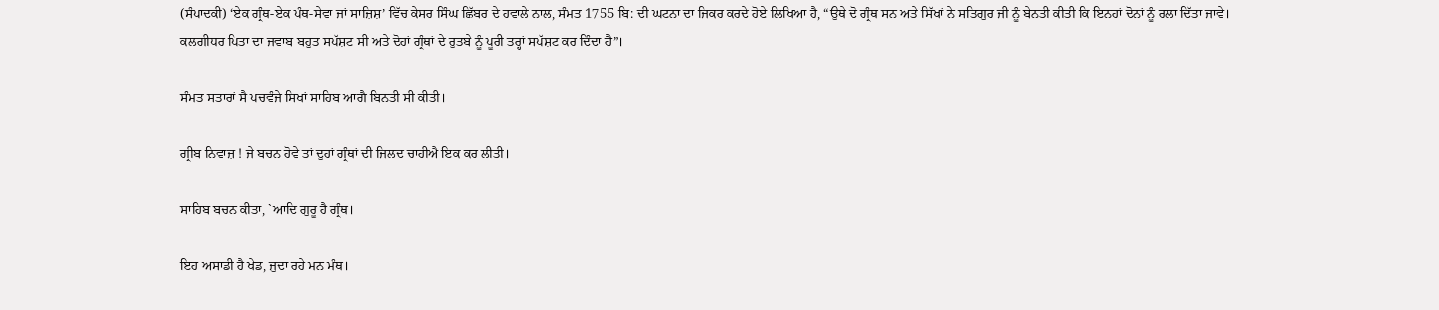(ਸੰਪਾਦਕੀ) ‘ਏਕ ਗ੍ਰੰਥ-ਏਕ ਪੰਥ-ਸੇਵਾ ਜਾਂ ਸਾਜ਼ਿਸ਼’ ਵਿੱਚ ਕੇਸਰ ਸਿੰਘ ਛਿੱਬਰ ਦੇ ਹਵਾਲੇ ਨਾਲ, ਸੰਮਤ 1755 ਬਿ: ਦੀ ਘਟਨਾ ਦਾ ਜਿਕਰ ਕਰਦੇ ਹੋਏ ਲਿਖਿਆ ਹੈ, “ਉਥੇ ਦੋ ਗ੍ਰੰਥ ਸਨ ਅਤੇ ਸਿੱਖਾਂ ਨੇ ਸਤਿਗੁਰ ਜੀ ਨੂੰ ਬੇਨਤੀ ਕੀਤੀ ਕਿ ਇਨਹਾਂ ਦੋਨਾਂ ਨੂੰ ਰਲਾ ਦਿੱਤਾ ਜਾਵੇ। ਕਲਗੀਧਰ ਪਿਤਾ ਦਾ ਜਵਾਬ ਬਹੁਤ ਸਪੱਸ਼ਟ ਸੀ ਅਤੇ ਦੋਹਾਂ ਗ੍ਰੰਥਾਂ ਦੇ ਰੁਤਬੇ ਨੂੰ ਪੂਰੀ ਤਰ੍ਹਾਂ ਸਪੱਸ਼ਟ ਕਰ ਦਿੰਦਾ ਹੈ”।

ਸੰਮਤ ਸਤਾਰਾਂ ਸੈ ਪਚਵੰਜੇ ਸਿਖਾਂ ਸਾਹਿਬ ਆਗੈ ਬਿਨਤੀ ਸੀ ਕੀਤੀ।

ਗ੍ਰੀਬ ਨਿਵਾਜ਼ ! ਜੇ ਬਚਨ ਹੋਵੇ ਤਾਂ ਦੁਹਾਂ ਗ੍ਰੰਥਾਂ ਦੀ ਜਿਲਦ ਚਾਹੀਐ ਇਕ ਕਰ ਲੀਤੀ।

ਸਾਹਿਬ ਬਚਨ ਕੀਤਾ, `ਆਦਿ ਗੁਰੂ ਹੈ ਗ੍ਰੰਥ।

ਇਹ ਅਸਾਡੀ ਹੈ ਖੇਡ, ਜੁਦਾ ਰਹੇ ਮਨ ਮੰਥ।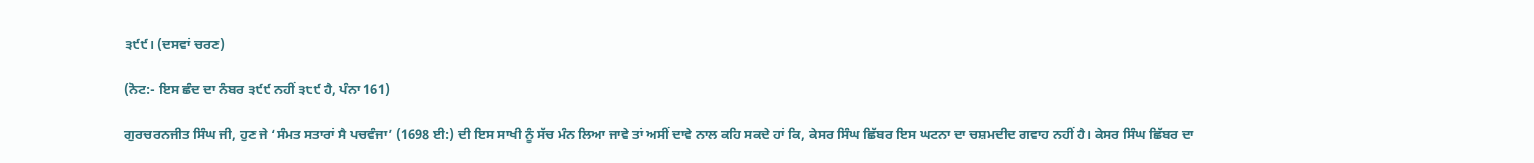੩੯੯। (ਦਸਵਾਂ ਚਰਣ)

(ਨੋਟ:- ਇਸ ਛੰਦ ਦਾ ਨੰਬਰ ੩੯੯ ਨਹੀਂ ੩੮੯ ਹੈ, ਪੰਨਾ 161)

ਗੁਰਚਰਨਜੀਤ ਸਿੰਘ ਜੀ, ਹੁਣ ਜੇ ‘ਸੰਮਤ ਸਤਾਰਾਂ ਸੈ ਪਚਵੰਜਾ’ (1698 ਈ:) ਦੀ ਇਸ ਸਾਖੀ ਨੂੰ ਸੱਚ ਮੰਨ ਲਿਆ ਜਾਵੇ ਤਾਂ ਅਸੀਂ ਦਾਵੇ ਨਾਲ ਕਹਿ ਸਕਦੇ ਹਾਂ ਕਿ, ਕੇਸਰ ਸਿੰਘ ਛਿੱਬਰ ਇਸ ਘਟਨਾ ਦਾ ਚਸ਼ਮਦੀਦ ਗਵਾਹ ਨਹੀਂ ਹੈ। ਕੇਸਰ ਸਿੰਘ ਛਿੱਬਰ ਦਾ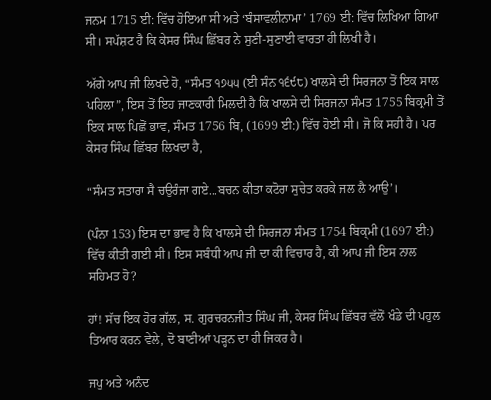ਜਨਮ 1715 ਈ: ਵਿੱਚ ਹੋਇਆ ਸੀ ਅਤੇ ‘ਬੰਸਾਵਲੀਨਾਮਾ’ 1769 ਈ: ਵਿੱਚ ਲਿਖਿਆ ਗਿਆ ਸੀ। ਸਪੱਸ਼ਟ ਹੈ ਕਿ ਕੇਸਰ ਸਿੰਘ ਛਿੱਬਰ ਨੇ ਸੁਣੀ-ਸੁਣਾਈ ਵਾਰਤਾ ਹੀ ਲਿਖੀ ਹੈ।

ਅੱਗੇ ਆਪ ਜੀ ਲਿਖਦੇ ਹੋ, “ਸੰਮਤ ੧੭੫੫ (ਈ ਸੰਨ ੧੬੯੮) ਖਾਲਸੇ ਦੀ ਸਿਰਜਨਾ ਤੋਂ ਇਕ ਸਾਲ ਪਹਿਲਾ”, ਇਸ ਤੋਂ ਇਹ ਜਾਣਕਾਰੀ ਮਿਲਦੀ ਹੈ ਕਿ ਖਾਲਸੇ ਦੀ ਸਿਰਜਨਾ ਸੰਮਤ 1755 ਬਿਕ੍ਰਮੀ ਤੋਂ ਇਕ ਸਾਲ ਪਿਛੋਂ ਭਾਵ, ਸੰਮਤ 1756 ਬਿ, (1699 ਈ:) ਵਿੱਚ ਹੋਈ ਸੀ। ਜੋ ਕਿ ਸਹੀ ਹੈ। ਪਰ ਕੇਸਰ ਸਿੰਘ ਛਿੱਬਰ ਲਿਖਦਾ ਹੈ,

“ਸੰਮਤ ਸਤਾਰਾ ਸੈ ਚਉਰੰਜਾ ਗਏ...ਬਚਨ ਕੀਤਾ ਕਟੋਰਾ ਸੁਚੇਤ ਕਰਕੇ ਜਲ ਲੈ ਆਉ’।

(ਪੰਨਾ 153) ਇਸ ਦਾ ਭਾਵ ਹੈ ਕਿ ਖਾਲਸੇ ਦੀ ਸਿਰਜਨਾ ਸੰਮਤ 1754 ਬਿਕ੍ਮੀ (1697 ਈ:) ਵਿੱਚ ਕੀਤੀ ਗਈ ਸੀ। ਇਸ ਸਬੰਧੀ ਆਪ ਜੀ ਦਾ ਕੀ ਵਿਚਾਰ ਹੈ, ਕੀ ਆਪ ਜੀ ਇਸ ਨਾਲ ਸਹਿਮਤ ਹੋ?

ਹਾਂ! ਸੱਚ ਇਕ ਹੋਰ ਗੱਲ, ਸ. ਗੁਰਚਰਨਜੀਤ ਸਿੰਘ ਜੀ, ਕੇਸਰ ਸਿੰਘ ਛਿੱਬਰ ਵੱਲੋਂ ਖੰਡੇ ਦੀ ਪਹੁਲ ਤਿਆਰ ਕਰਨ ਵੇਲੇ, ਦੋ ਬਾਣੀਆਂ ਪੜ੍ਹਨ ਦਾ ਹੀ ਜਿਕਰ ਹੈ।

ਜਪੁ ਅਤੇ ਅਨੰਦ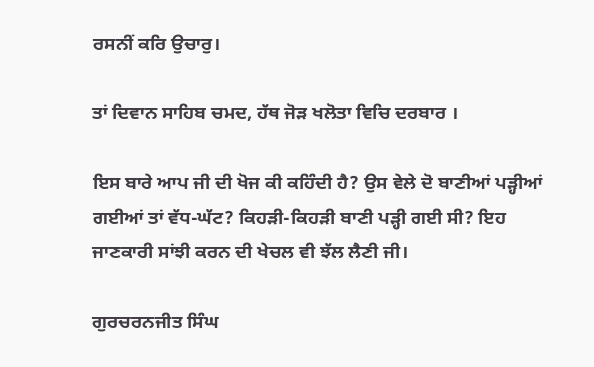ਰਸਨੀਂ ਕਰਿ ਉਚਾਰੁ।

ਤਾਂ ਦਿਵਾਨ ਸਾਹਿਬ ਚਮਦ, ਹੱਥ ਜੋੜ ਖਲੋਤਾ ਵਿਚਿ ਦਰਬਾਰ ।

ਇਸ ਬਾਰੇ ਆਪ ਜੀ ਦੀ ਖੋਜ ਕੀ ਕਹਿੰਦੀ ਹੈ? ਉਸ ਵੇਲੇ ਦੋ ਬਾਣੀਆਂ ਪੜ੍ਹੀਆਂ ਗਈਆਂ ਤਾਂ ਵੱਧ-ਘੱਟ? ਕਿਹੜੀ-ਕਿਹੜੀ ਬਾਣੀ ਪੜ੍ਹੀ ਗਈ ਸੀ? ਇਹ ਜਾਣਕਾਰੀ ਸਾਂਝੀ ਕਰਨ ਦੀ ਖੇਚਲ ਵੀ ਝੱਲ ਲੈਣੀ ਜੀ।

ਗੁਰਚਰਨਜੀਤ ਸਿੰਘ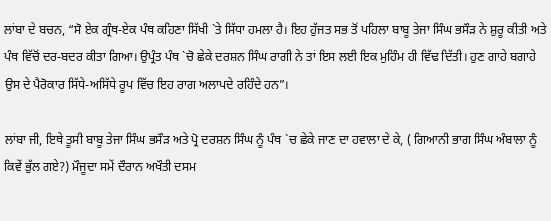ਲਾਂਬਾ ਦੇ ਬਚਨ, “ਸੋ ਏਕ ਗ੍ਰੰਥ-ਏਕ ਪੰਥ ਕਹਿਣਾ ਸਿੱਖੀ `ਤੇ ਸਿੱਧਾ ਹਮਲਾ ਹੈ। ਇਹ ਹੁੱਜਤ ਸਭ ਤੋਂ ਪਹਿਲਾ ਬਾਬੂ ਤੇਜਾ ਸਿੰਘ ਭਸੌੜ ਨੇ ਸ਼ੁਰੂ ਕੀਤੀ ਅਤੇ ਪੰਥ ਵਿੱਚੋਂ ਦਰ-ਬਦਰ ਕੀਤਾ ਗਿਆ। ਉਪ੍ਰੰਤ ਪੰਥ `ਚੋ ਛੇਕੇ ਦਰਸ਼ਨ ਸਿੰਘ ਰਾਗੀ ਨੇ ਤਾਂ ਇਸ ਲਈ ਇਕ ਮੁਹਿੰਮ ਹੀ ਵਿੱਢ ਦਿੱਤੀ। ਹੁਣ ਗਾਹੇ ਬਗਾਹੇ ਉਸ ਦੇ ਪੈਰੋਕਾਰ ਸਿੱਧੇ-ਅਸਿੱਧੇ ਰੂਪ ਵਿੱਚ ਇਹ ਰਾਗ ਅਲਾਪਦੇ ਰਹਿੰਦੇ ਹਨ”।

ਲਾਂਬਾ ਜੀ, ਇਥੇ ਤੂਸੀ ਬਾਬੂ ਤੇਜਾ ਸਿੰਘ ਭਸੌੜ ਅਤੇ ਪ੍ਰੋ ਦਰਸ਼ਨ ਸਿੰਘ ਨੂੰ ਪੰਥ `ਚ ਛੇਕੇ ਜਾਣ ਦਾ ਹਵਾਲਾ ਦੇ ਕੇ, ( ਗਿਆਨੀ ਭਾਗ ਸਿੰਘ ਅੰਬਾਲਾ ਨੂੰ ਕਿਵੇਂ ਭੁੱਲ ਗਏ?) ਮੌਜੂਦਾ ਸਮੇਂ ਦੌਰਾਨ ਅਖੌਤੀ ਦਸਮ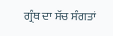ਗ੍ਰੰਥ ਦਾ ਸੱਚ ਸੰਗਤਾਂ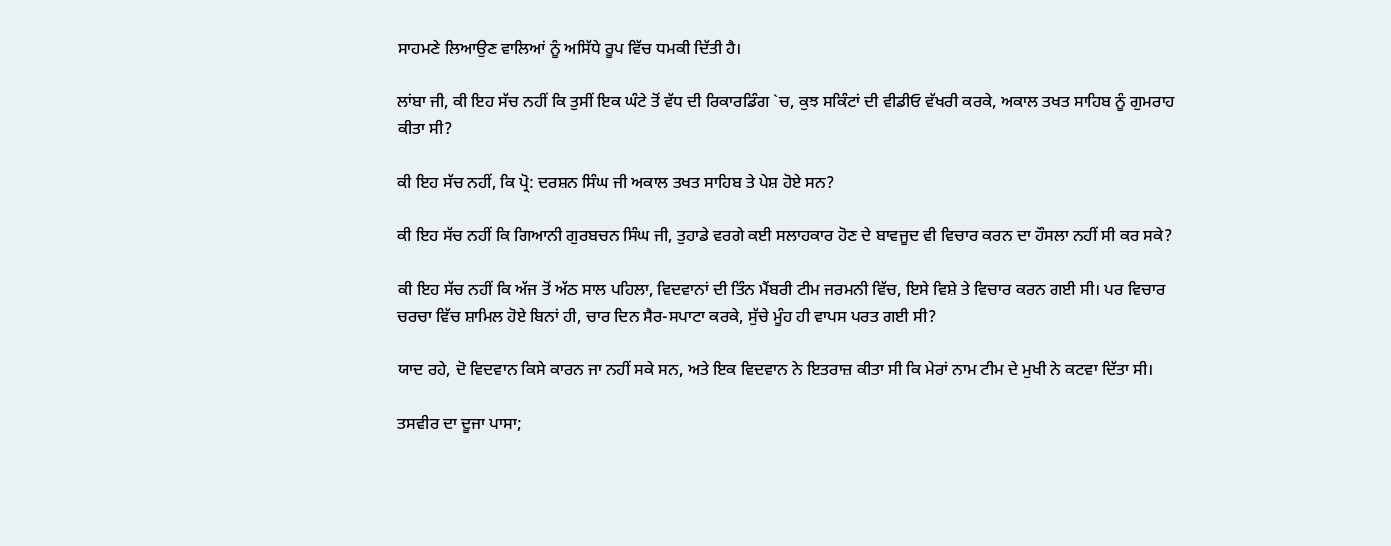ਸਾਹਮਣੇ ਲਿਆਉਣ ਵਾਲਿਆਂ ਨੂੰ ਅਸਿੱਧੇ ਰੂਪ ਵਿੱਚ ਧਮਕੀ ਦਿੱਤੀ ਹੈ।

ਲਾਂਬਾ ਜੀ, ਕੀ ਇਹ ਸੱਚ ਨਹੀਂ ਕਿ ਤੁਸੀਂ ਇਕ ਘੰਟੇ ਤੋਂ ਵੱਧ ਦੀ ਰਿਕਾਰਡਿੰਗ `ਚ, ਕੁਝ ਸਕਿੰਟਾਂ ਦੀ ਵੀਡੀਓ ਵੱਖਰੀ ਕਰਕੇ, ਅਕਾਲ ਤਖਤ ਸਾਹਿਬ ਨੂੰ ਗੁਮਰਾਹ ਕੀਤਾ ਸੀ?

ਕੀ ਇਹ ਸੱਚ ਨਹੀਂ, ਕਿ ਪ੍ਰੋ: ਦਰਸ਼ਨ ਸਿੰਘ ਜੀ ਅਕਾਲ ਤਖਤ ਸਾਹਿਬ ਤੇ ਪੇਸ਼ ਹੋਏ ਸਨ?

ਕੀ ਇਹ ਸੱਚ ਨਹੀਂ ਕਿ ਗਿਆਨੀ ਗੁਰਬਚਨ ਸਿੰਘ ਜੀ, ਤੁਹਾਡੇ ਵਰਗੇ ਕਈ ਸਲਾਹਕਾਰ ਹੋਣ ਦੇ ਬਾਵਜੂਦ ਵੀ ਵਿਚਾਰ ਕਰਨ ਦਾ ਹੌਸਲਾ ਨਹੀਂ ਸੀ ਕਰ ਸਕੇ?

ਕੀ ਇਹ ਸੱਚ ਨਹੀਂ ਕਿ ਅੱਜ ਤੋਂ ਅੱਠ ਸਾਲ ਪਹਿਲਾ, ਵਿਦਵਾਨਾਂ ਦੀ ਤਿੰਨ ਮੈਂਬਰੀ ਟੀਮ ਜਰਮਨੀ ਵਿੱਚ, ਇਸੇ ਵਿਸ਼ੇ ਤੇ ਵਿਚਾਰ ਕਰਨ ਗਈ ਸੀ। ਪਰ ਵਿਚਾਰ ਚਰਚਾ ਵਿੱਚ ਸ਼ਾਮਿਲ ਹੋਏ ਬਿਨਾਂ ਹੀ, ਚਾਰ ਦਿਨ ਸੈਰ-ਸਪਾਟਾ ਕਰਕੇ, ਸੁੱਚੇ ਮੂੰਹ ਹੀ ਵਾਪਸ ਪਰਤ ਗਈ ਸੀ?

ਯਾਦ ਰਹੇ, ਦੋ ਵਿਦਵਾਨ ਕਿਸੇ ਕਾਰਨ ਜਾ ਨਹੀਂ ਸਕੇ ਸਨ, ਅਤੇ ਇਕ ਵਿਦਵਾਨ ਨੇ ਇਤਰਾਜ਼ ਕੀਤਾ ਸੀ ਕਿ ਮੇਰਾਂ ਨਾਮ ਟੀਮ ਦੇ ਮੁਖੀ ਨੇ ਕਟਵਾ ਦਿੱਤਾ ਸੀ।

ਤਸਵੀਰ ਦਾ ਦੂਜਾ ਪਾਸਾ;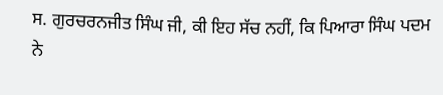ਸ. ਗੁਰਚਰਨਜੀਤ ਸਿੰਘ ਜੀ, ਕੀ ਇਹ ਸੱਚ ਨਹੀਂ, ਕਿ ਪਿਆਰਾ ਸਿੰਘ ਪਦਮ ਨੇ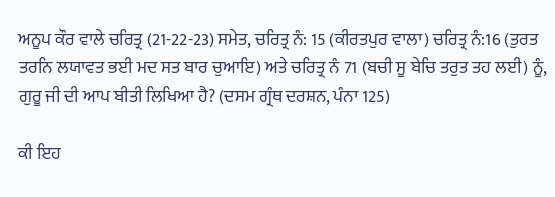ਅਨੂਪ ਕੌਰ ਵਾਲੇ ਚਰਿਤ੍ਰ (21-22-23) ਸਮੇਤ, ਚਰਿਤ੍ਰ ਨੰ: 15 (ਕੀਰਤਪੁਰ ਵਾਲਾ) ਚਰਿਤ੍ਰ ਨੰ:16 (ਤੁਰਤ ਤਰਨਿ ਲਯਾਵਤ ਭਈ ਮਦ ਸਤ ਬਾਰ ਚੁਆਇ) ਅਤੇ ਚਰਿਤ੍ਰ ਨੰ 71 (ਬਚੀ ਸੂ ਬੇਚਿ ਤਰੁਤ ਤਹ ਲਈ) ਨੂੰ, ਗੁਰੂ ਜੀ ਦੀ ਆਪ ਬੀਤੀ ਲਿਖਿਆ ਹੈ? (ਦਸਮ ਗ੍ਰੰਥ ਦਰਸ਼ਨ, ਪੰਨਾ 125)

ਕੀ ਇਹ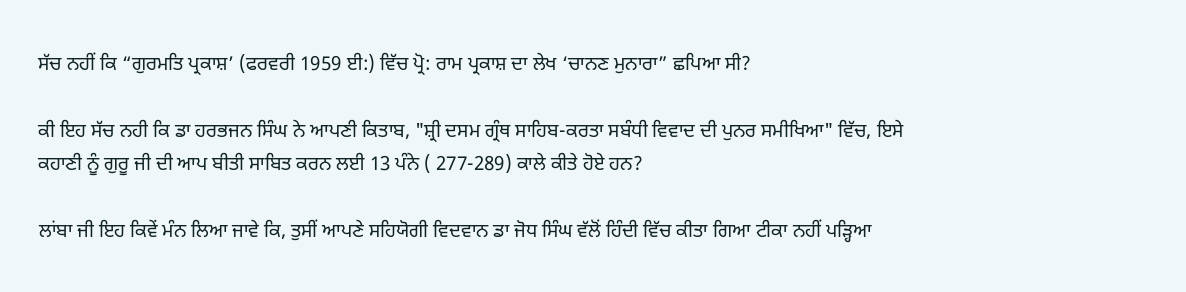ਸੱਚ ਨਹੀਂ ਕਿ “ਗੁਰਮਤਿ ਪ੍ਰਕਾਸ਼’ (ਫਰਵਰੀ 1959 ਈ:) ਵਿੱਚ ਪ੍ਰੋ: ਰਾਮ ਪ੍ਰਕਾਸ਼ ਦਾ ਲੇਖ ‘ਚਾਨਣ ਮੁਨਾਰਾ” ਛਪਿਆ ਸੀ?

ਕੀ ਇਹ ਸੱਚ ਨਹੀ ਕਿ ਡਾ ਹਰਭਜਨ ਸਿੰਘ ਨੇ ਆਪਣੀ ਕਿਤਾਬ, "ਸ਼੍ਰੀ ਦਸਮ ਗ੍ਰੰਥ ਸਾਹਿਬ-ਕਰਤਾ ਸਬੰਧੀ ਵਿਵਾਦ ਦੀ ਪੁਨਰ ਸਮੀਖਿਆ" ਵਿੱਚ, ਇਸੇ ਕਹਾਣੀ ਨੂੰ ਗੁਰੂ ਜੀ ਦੀ ਆਪ ਬੀਤੀ ਸਾਬਿਤ ਕਰਨ ਲਈ 13 ਪੰਨੇ ( 277-289) ਕਾਲੇ ਕੀਤੇ ਹੋਏ ਹਨ?

ਲਾਂਬਾ ਜੀ ਇਹ ਕਿਵੇਂ ਮੰਨ ਲਿਆ ਜਾਵੇ ਕਿ, ਤੁਸੀਂ ਆਪਣੇ ਸਹਿਯੋਗੀ ਵਿਦਵਾਨ ਡਾ ਜੋਧ ਸਿੰਘ ਵੱਲੋਂ ਹਿੰਦੀ ਵਿੱਚ ਕੀਤਾ ਗਿਆ ਟੀਕਾ ਨਹੀਂ ਪੜ੍ਹਿਆ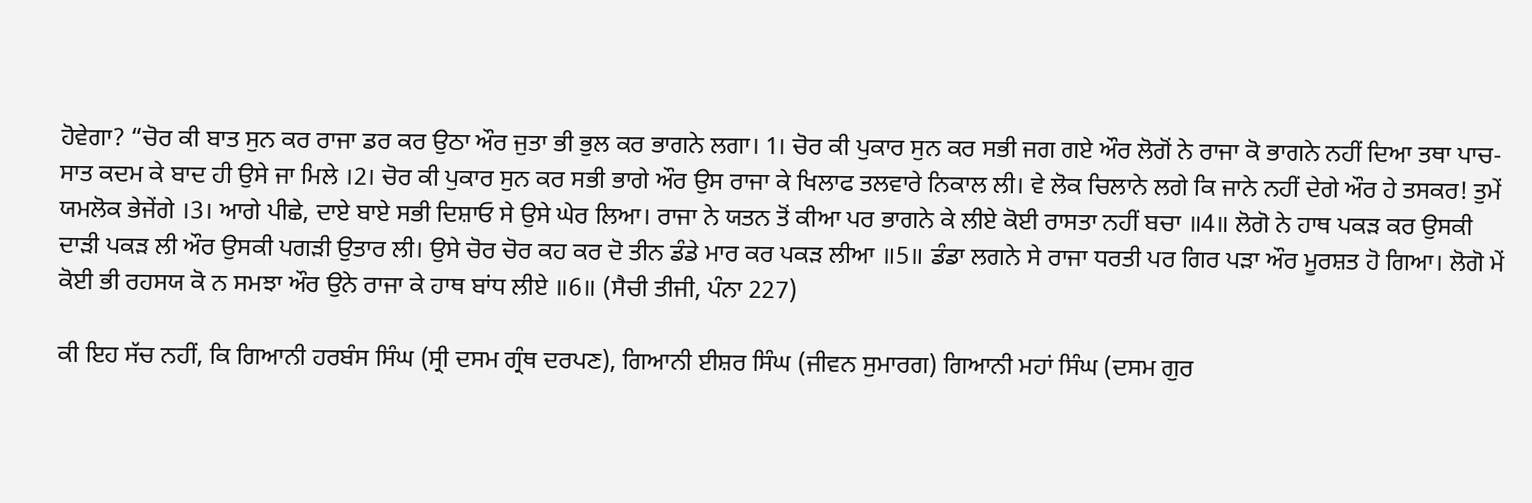ਹੋਵੇਗਾ? “ਚੋਰ ਕੀ ਬਾਤ ਸੁਨ ਕਰ ਰਾਜਾ ਡਰ ਕਰ ਉਠਾ ਔਰ ਜੁਤਾ ਭੀ ਭੁਲ ਕਰ ਭਾਗਨੇ ਲਗਾ। 1। ਚੋਰ ਕੀ ਪੁਕਾਰ ਸੁਨ ਕਰ ਸਭੀ ਜਗ ਗਏ ਔਰ ਲੋਗੋਂ ਨੇ ਰਾਜਾ ਕੋ ਭਾਗਨੇ ਨਹੀਂ ਦਿਆ ਤਥਾ ਪਾਚ-ਸਾਤ ਕਦਮ ਕੇ ਬਾਦ ਹੀ ਉਸੇ ਜਾ ਮਿਲੇ ।2। ਚੋਰ ਕੀ ਪੁਕਾਰ ਸੁਨ ਕਰ ਸਭੀ ਭਾਗੇ ਔਰ ਉਸ ਰਾਜਾ ਕੇ ਖਿਲਾਫ ਤਲਵਾਰੇ ਨਿਕਾਲ ਲੀ। ਵੇ ਲੋਕ ਚਿਲਾਨੇ ਲਗੇ ਕਿ ਜਾਨੇ ਨਹੀਂ ਦੇਗੇ ਔਰ ਹੇ ਤਸਕਰ! ਤੁਮੇਂ ਯਮਲੋਕ ਭੇਜੇਂਗੇ ।3। ਆਗੇ ਪੀਛੇ, ਦਾਏ ਬਾਏ ਸਭੀ ਦਿਸ਼ਾਓ ਸੇ ਉਸੇ ਘੇਰ ਲਿਆ। ਰਾਜਾ ਨੇ ਯਤਨ ਤੋਂ ਕੀਆ ਪਰ ਭਾਗਨੇ ਕੇ ਲੀਏ ਕੋਈ ਰਾਸਤਾ ਨਹੀਂ ਬਚਾ ॥4॥ ਲੋਗੋ ਨੇ ਹਾਥ ਪਕੜ ਕਰ ਉਸਕੀ ਦਾੜੀ ਪਕੜ ਲੀ ਔਰ ਉਸਕੀ ਪਗੜੀ ਉਤਾਰ ਲੀ। ਉਸੇ ਚੋਰ ਚੋਰ ਕਹ ਕਰ ਦੋ ਤੀਨ ਡੰਡੇ ਮਾਰ ਕਰ ਪਕੜ ਲੀਆ ॥5॥ ਡੰਡਾ ਲਗਨੇ ਸੇ ਰਾਜਾ ਧਰਤੀ ਪਰ ਗਿਰ ਪੜਾ ਔਰ ਮੂਰਸ਼ਤ ਹੋ ਗਿਆ। ਲੋਗੋ ਮੇਂ ਕੋਈ ਭੀ ਰਹਸਯ ਕੋ ਨ ਸਮਝਾ ਔਰ ਉਨੇ ਰਾਜਾ ਕੇ ਹਾਥ ਬਾਂਧ ਲੀਏ ॥6॥ (ਸੈਚੀ ਤੀਜੀ, ਪੰਨਾ 227)

ਕੀ ਇਹ ਸੱਚ ਨਹੀਂ, ਕਿ ਗਿਆਨੀ ਹਰਬੰਸ ਸਿੰਘ (ਸ੍ਰੀ ਦਸਮ ਗ੍ਰੰਥ ਦਰਪਣ), ਗਿਆਨੀ ਈਸ਼ਰ ਸਿੰਘ (ਜੀਵਨ ਸੁਮਾਰਗ) ਗਿਆਨੀ ਮਹਾਂ ਸਿੰਘ (ਦਸਮ ਗੁਰ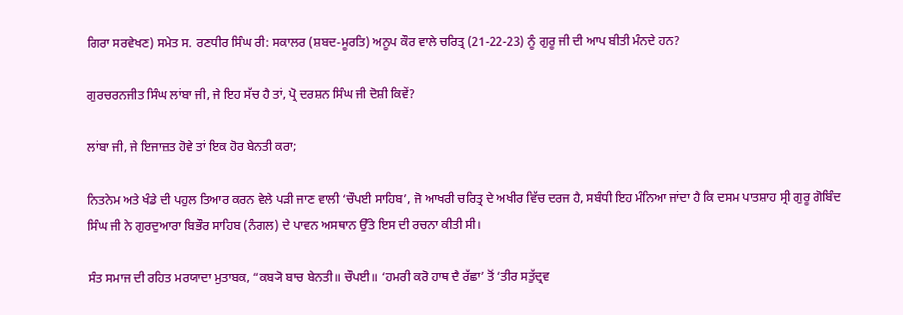ਗਿਰਾ ਸਰਵੇਖਣ) ਸਮੇਤ ਸ. ਰਣਧੀਰ ਸਿੰਘ ਰੀ: ਸਕਾਲਰ (ਸ਼ਬਦ-ਮੂਰਤਿ) ਅਨੂਪ ਕੌਰ ਵਾਲੇ ਚਰਿਤ੍ਰ (21-22-23) ਨੂੰ ਗੁਰੂ ਜੀ ਦੀ ਆਪ ਬੀਤੀ ਮੰਨਦੇ ਹਨ?

ਗੁਰਚਰਨਜੀਤ ਸਿੰਘ ਲਾਂਬਾ ਜੀ, ਜੇ ਇਹ ਸੱਚ ਹੈ ਤਾਂ, ਪ੍ਰੋ ਦਰਸ਼ਨ ਸਿੰਘ ਜੀ ਦੋਸ਼ੀ ਕਿਵੇਂ?

ਲਾਂਬਾ ਜੀ, ਜੇ ਇਜਾਜ਼ਤ ਹੋਵੇ ਤਾਂ ਇਕ ਹੋਰ ਬੇਨਤੀ ਕਰਾ;

ਨਿਤਨੇਮ ਅਤੇ ਖੰਡੇ ਦੀ ਪਹੁਲ ਤਿਆਰ ਕਰਨ ਵੇਲੇ ਪੜੀ ਜਾਣ ਵਾਲੀ ‘ਚੌਪਈ ਸਾਹਿਬ’, ਜੋ ਆਖਰੀ ਚਰਿਤ੍ਰ ਦੇ ਅਖੀਰ ਵਿੱਚ ਦਰਜ ਹੈ, ਸਬੰਧੀ ਇਹ ਮੰਨਿਆ ਜਾਂਦਾ ਹੈ ਕਿ ਦਸਮ ਪਾਤਸ਼ਾਹ ਸ੍ਰੀ ਗੁਰੂ ਗੋਬਿੰਦ ਸਿੰਘ ਜੀ ਨੇ ਗੁਰਦੁਆਰਾ ਬਿਭੌਰ ਸਾਹਿਬ (ਨੰਗਲ) ਦੇ ਪਾਵਨ ਅਸਥਾਨ ਉੱਤੇ ਇਸ ਦੀ ਰਚਨਾ ਕੀਤੀ ਸੀ।

ਸੰਤ ਸਮਾਜ ਦੀ ਰਹਿਤ ਮਰਯਾਦਾ ਮੁਤਾਬਕ, “ਕਬ੍ਯੋ ਬਾਚ ਬੇਨਤੀ॥ ਚੌਪਈ॥ ‘ਹਮਰੀ ਕਰੋ ਹਾਥ ਦੈ ਰੱਛਾ’ ਤੋਂ ‘ਤੀਰ ਸਤੁੱਦ੍ਰਵ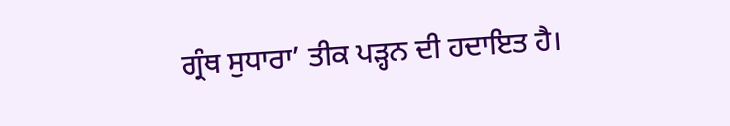ਗ੍ਰੰਥ ਸੁਧਾਰਾ’ ਤੀਕ ਪੜ੍ਹਨ ਦੀ ਹਦਾਇਤ ਹੈ।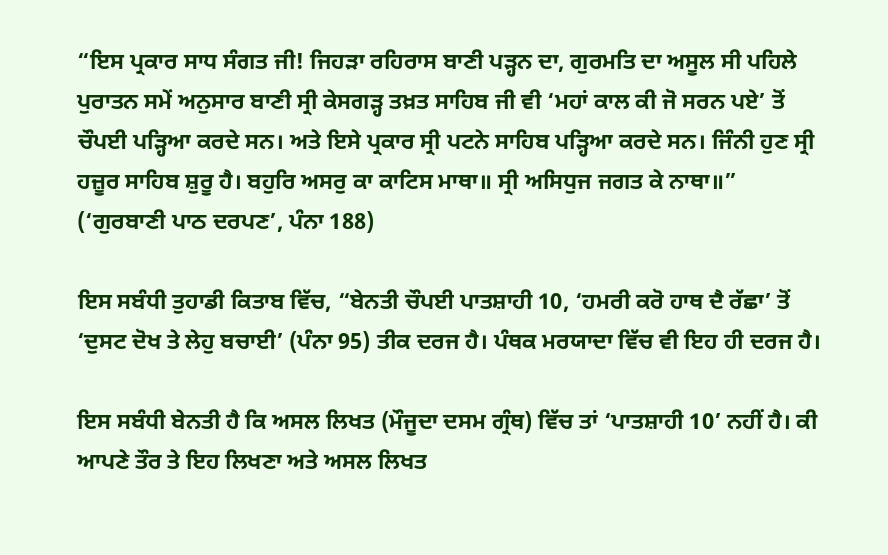“ਇਸ ਪ੍ਰਕਾਰ ਸਾਧ ਸੰਗਤ ਜੀ! ਜਿਹੜਾ ਰਹਿਰਾਸ ਬਾਣੀ ਪੜ੍ਹਨ ਦਾ, ਗੁਰਮਤਿ ਦਾ ਅਸੂਲ ਸੀ ਪਹਿਲੇ ਪੁਰਾਤਨ ਸਮੇਂ ਅਨੁਸਾਰ ਬਾਣੀ ਸ੍ਰੀ ਕੇਸਗੜ੍ਹ ਤਖ਼ਤ ਸਾਹਿਬ ਜੀ ਵੀ ‘ਮਹਾਂ ਕਾਲ ਕੀ ਜੋ ਸਰਨ ਪਏ’ ਤੋਂ ਚੌਪਈ ਪੜ੍ਹਿਆ ਕਰਦੇ ਸਨ। ਅਤੇ ਇਸੇ ਪ੍ਰਕਾਰ ਸ੍ਰੀ ਪਟਨੇ ਸਾਹਿਬ ਪੜ੍ਹਿਆ ਕਰਦੇ ਸਨ। ਜਿੰਨੀ ਹੁਣ ਸ੍ਰੀ ਹਜ਼ੂਰ ਸਾਹਿਬ ਸ਼ੁਰੂ ਹੈ। ਬਹੁਰਿ ਅਸਰੁ ਕਾ ਕਾਟਿਸ ਮਾਥਾ॥ ਸ੍ਰੀ ਅਸਿਧੁਜ ਜਗਤ ਕੇ ਨਾਥਾ॥” (‘ਗੁਰਬਾਣੀ ਪਾਠ ਦਰਪਣ’, ਪੰਨਾ 188)

ਇਸ ਸਬੰਧੀ ਤੁਹਾਡੀ ਕਿਤਾਬ ਵਿੱਚ, “ਬੇਨਤੀ ਚੌਪਈ ਪਾਤਸ਼ਾਹੀ 10, ‘ਹਮਰੀ ਕਰੋ ਹਾਥ ਦੈ ਰੱਛਾ’ ਤੋਂ ‘ਦੁਸਟ ਦੋਖ ਤੇ ਲੇਹੁ ਬਚਾਈ’ (ਪੰਨਾ 95) ਤੀਕ ਦਰਜ ਹੈ। ਪੰਥਕ ਮਰਯਾਦਾ ਵਿੱਚ ਵੀ ਇਹ ਹੀ ਦਰਜ ਹੈ।

ਇਸ ਸਬੰਧੀ ਬੇਨਤੀ ਹੈ ਕਿ ਅਸਲ ਲਿਖਤ (ਮੌਜੂਦਾ ਦਸਮ ਗ੍ਰੰਥ) ਵਿੱਚ ਤਾਂ ‘ਪਾਤਸ਼ਾਹੀ 10’ ਨਹੀਂ ਹੈ। ਕੀ ਆਪਣੇ ਤੌਰ ਤੇ ਇਹ ਲਿਖਣਾ ਅਤੇ ਅਸਲ ਲਿਖਤ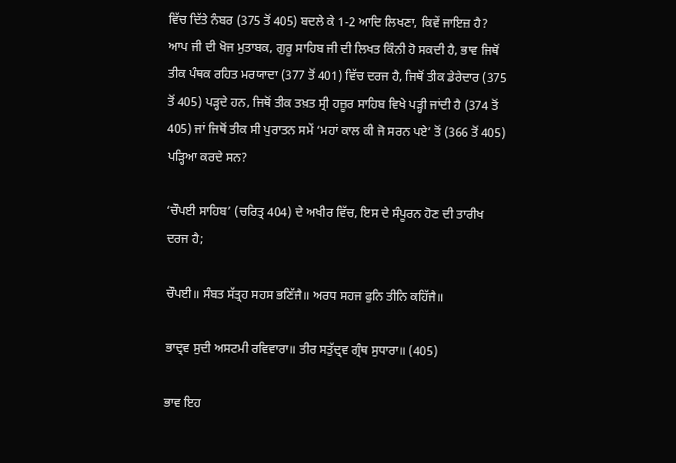ਵਿੱਚ ਦਿੱਤੇ ਨੰਬਰ (375 ਤੋਂ 405) ਬਦਲੇ ਕੇ 1-2 ਆਦਿ ਲਿਖਣਾ, ਕਿਵੇਂ ਜਾਇਜ਼ ਹੈ? ਆਪ ਜੀ ਦੀ ਖੋਜ ਮੁਤਾਬਕ, ਗੁਰੂ ਸਾਹਿਬ ਜੀ ਦੀ ਲਿਖਤ ਕਿੰਨੀ ਹੋ ਸਕਦੀ ਹੈ, ਭਾਵ ਜਿਥੋਂ ਤੀਕ ਪੰਥਕ ਰਹਿਤ ਮਰਯਾਦਾ (377 ਤੋਂ 401) ਵਿੱਚ ਦਰਜ ਹੈ, ਜਿਥੋਂ ਤੀਕ ਡੇਰੇਦਾਰ (375 ਤੋਂ 405) ਪੜ੍ਹਦੇ ਹਨ, ਜਿਥੋਂ ਤੀਕ ਤਖ਼ਤ ਸ੍ਰੀ ਹਜ਼ੂਰ ਸਾਹਿਬ ਵਿਖੇ ਪੜ੍ਹੀ ਜਾਂਦੀ ਹੈ (374 ਤੋਂ 405) ਜਾਂ ਜਿਥੋਂ ਤੀਕ ਸੀ ਪੁਰਾਤਨ ਸਮੇਂ ‘ਮਹਾਂ ਕਾਲ ਕੀ ਜੋ ਸਰਨ ਪਏ’ ਤੋਂ (366 ਤੋਂ 405) ਪੜ੍ਹਿਆ ਕਰਦੇ ਸਨ?

‘ਚੌਪਈ ਸਾਹਿਬ’ (ਚਰਿਤ੍ਰ 404) ਦੇ ਅਖੀਰ ਵਿੱਚ, ਇਸ ਦੇ ਸੰਪੂਰਨ ਹੋਣ ਦੀ ਤਾਰੀਖ ਦਰਜ ਹੈ;

ਚੌਪਈ॥ ਸੰਬਤ ਸੱਤ੍ਰਹ ਸਹਸ ਭਣਿੱਜੈ॥ ਅਰਧ ਸਹਜ ਫੁਨਿ ਤੀਨਿ ਕਹਿੱਜੈ॥

ਭਾਦ੍ਰਵ ਸੁਦੀ ਅਸਟਮੀ ਰਵਿਵਾਰਾ॥ ਤੀਰ ਸਤੁੱਦ੍ਰਵ ਗ੍ਰੰਥ ਸੁਧਾਰਾ॥ (405)

ਭਾਵ ਇਹ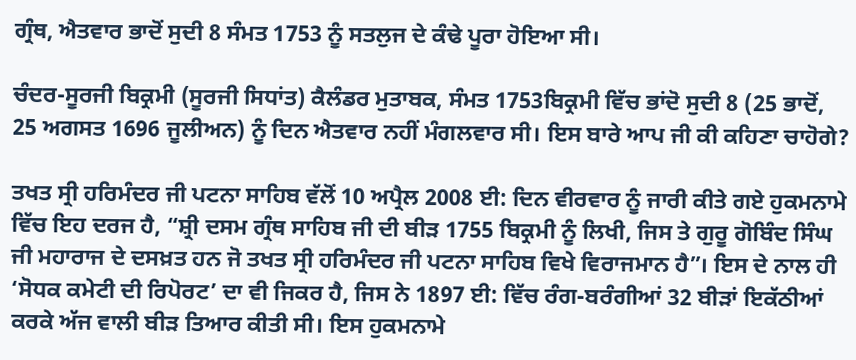ਗ੍ਰੰਥ, ਐਤਵਾਰ ਭਾਦੋਂ ਸੁਦੀ 8 ਸੰਮਤ 1753 ਨੂੰ ਸਤਲੁਜ ਦੇ ਕੰਢੇ ਪੂਰਾ ਹੋਇਆ ਸੀ।

ਚੰਦਰ-ਸੂਰਜੀ ਬਿਕ੍ਰਮੀ (ਸੂਰਜੀ ਸਿਧਾਂਤ) ਕੈਲੰਡਰ ਮੁਤਾਬਕ, ਸੰਮਤ 1753ਬਿਕ੍ਰਮੀ ਵਿੱਚ ਭਾਂਦੋ ਸੁਦੀ 8 (25 ਭਾਦੋਂ, 25 ਅਗਸਤ 1696 ਜੂਲੀਅਨ) ਨੂੰ ਦਿਨ ਐਤਵਾਰ ਨਹੀਂ ਮੰਗਲਵਾਰ ਸੀ। ਇਸ ਬਾਰੇ ਆਪ ਜੀ ਕੀ ਕਹਿਣਾ ਚਾਹੋਗੇ?

ਤਖਤ ਸ੍ਰੀ ਹਰਿਮੰਦਰ ਜੀ ਪਟਨਾ ਸਾਹਿਬ ਵੱਲੋਂ 10 ਅਪ੍ਰੈਲ 2008 ਈ: ਦਿਨ ਵੀਰਵਾਰ ਨੂੰ ਜਾਰੀ ਕੀਤੇ ਗਏ ਹੁਕਮਨਾਮੇ ਵਿੱਚ ਇਹ ਦਰਜ ਹੈ, “ਸ਼੍ਰੀ ਦਸਮ ਗ੍ਰੰਥ ਸਾਹਿਬ ਜੀ ਦੀ ਬੀੜ 1755 ਬਿਕ੍ਰਮੀ ਨੂੰ ਲਿਖੀ, ਜਿਸ ਤੇ ਗੁਰੂ ਗੋਬਿੰਦ ਸਿੰਘ ਜੀ ਮਹਾਰਾਜ ਦੇ ਦਸਖ਼ਤ ਹਨ ਜੋ ਤਖਤ ਸ੍ਰੀ ਹਰਿਮੰਦਰ ਜੀ ਪਟਨਾ ਸਾਹਿਬ ਵਿਖੇ ਵਿਰਾਜਮਾਨ ਹੈ”। ਇਸ ਦੇ ਨਾਲ ਹੀ ‘ਸੋਧਕ ਕਮੇਟੀ ਦੀ ਰਿਪੋਰਟ’ ਦਾ ਵੀ ਜਿਕਰ ਹੈ, ਜਿਸ ਨੇ 1897 ਈ: ਵਿੱਚ ਰੰਗ-ਬਰੰਗੀਆਂ 32 ਬੀੜਾਂ ਇਕੱਠੀਆਂ ਕਰਕੇ ਅੱਜ ਵਾਲੀ ਬੀੜ ਤਿਆਰ ਕੀਤੀ ਸੀ। ਇਸ ਹੁਕਮਨਾਮੇ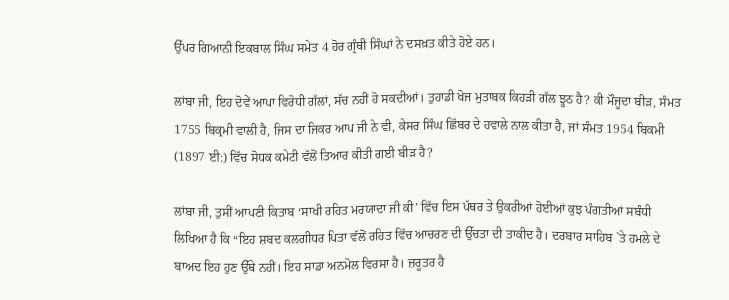ਉੱਪਰ ਗਿਆਨੀ ਇਕਬਾਲ ਸਿੰਘ ਸਮੇਤ 4 ਹੋਰ ਗ੍ਰੰਥੀ ਸਿੰਘਾਂ ਨੇ ਦਸਖ਼ਤ ਕੀਤੇ ਹੋਏ ਹਨ।

ਲਾਂਬਾ ਜੀ, ਇਹ ਦੋਵੇਂ ਆਪਾ ਵਿਰੋਧੀ ਗੱਲਾਂ, ਸੱਚ ਨਹੀਂ ਹੋ ਸਕਦੀਆਂ। ਤੁਹਾਡੀ ਖੋਜ ਮੁਤਾਬਕ ਕਿਹੜੀ ਗੱਲ ਝੂਠ ਹੈ? ਕੀ ਮੌਜੂਦਾ ਬੀੜ, ਸੰਮਤ 1755 ਬਿਕ੍ਰਮੀ ਵਾਲੀ ਹੈ, ਜਿਸ ਦਾ ਜਿਕਰ ਆਪ ਜੀ ਨੇ ਵੀ, ਕੇਸਰ ਸਿੰਘ ਛਿੱਬਰ ਦੇ ਹਵਾਲੇ ਨਾਲ ਕੀਤਾ ਹੈ, ਜਾਂ ਸੰਮਤ 1954 ਬਿਕਮੀ (1897 ਈ:) ਵਿੱਚ ਸੋਧਕ ਕਮੇਟੀ ਵੱਲੋਂ ਤਿਆਰ ਕੀਤੀ ਗਈ ਬੀੜ ਹੈ?

ਲਾਂਬਾ ਜੀ, ਤੁਸੀਂ ਆਪਣੀ ਕਿਤਾਬ ‘ਸਾਖੀ ਰਹਿਤ ਮਰਯਾਦਾ ਜੀ ਕੀ’ ਵਿੱਚ ਇਸ ਪੱਥਰ ਤੇ ਉਕਰੀਆਂ ਹੋਈਆਂ ਕੁਝ ਪੰਗਤੀਆਂ ਸਬੰਧੀ ਲਿਖਿਆ ਹੈ ਕਿ “ਇਹ ਸ਼ਬਦ ਕਲਗੀਧਰ ਪਿਤਾ ਵੱਲੋਂ ਰਹਿਤ ਵਿੱਚ ਆਚਰਣ ਦੀ ਉੱਚਤਾ ਦੀ ਤਾਕੀਦ ਹੈ। ਦਰਬਾਰ ਸਾਹਿਬ `ਤੇ ਹਮਲੇ ਦੇ ਬਾਅਦ ਇਹ ਹੁਣ ਉੱਥੇ ਨਹੀਂ। ਇਹ ਸਾਡਾ ਅਨਮੋਲ ਵਿਰਸਾ ਹੈ। ਜ਼ਰੂਤਰ ਹੈ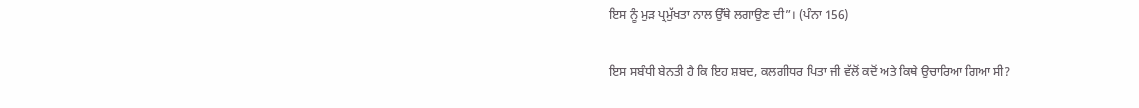ਇਸ ਨੂੰ ਮੁੜ ਪ੍ਰਮੁੱਖਤਾ ਨਾਲ ਉੱਥੇ ਲਗਾਉਣ ਦੀ”। (ਪੰਨਾ 156)

ਇਸ ਸਬੰਧੀ ਬੇਨਤੀ ਹੈ ਕਿ ਇਹ ਸ਼ਬਦ, ਕਲਗੀਧਰ ਪਿਤਾ ਜੀ ਵੱਲੋਂ ਕਦੋਂ ਅਤੇ ਕਿਥੇ ਉਚਾਰਿਆ ਗਿਆ ਸੀ?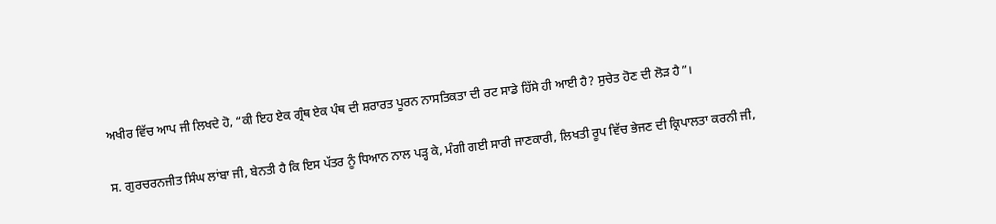ਅਖੀਰ ਵਿੱਚ ਆਪ ਜੀ ਲਿਖਦੇ ਹੋ, “ਕੀ ਇਹ ਏਕ ਗ੍ਰੰਥ ਏਕ ਪੰਥ ਦੀ ਸ਼ਰਾਰਤ ਪੂਰਨ ਨਾਸਤਿਕਤਾ ਦੀ ਰਟ ਸਾਡੇ ਹਿੱਸੇ ਹੀ ਆਈ ਹੈ? ਸੁਚੇਤ ਹੋਣ ਦੀ ਲੋੜ ਹੈ”।

ਸ. ਗੁਰਚਰਨਜੀਤ ਸਿੰਘ ਲਾਂਬਾ ਜੀ, ਬੇਨਤੀ ਹੈ ਕਿ ਇਸ ਪੱਤਰ ਨੂੰ ਧਿਆਨ ਨਾਲ ਪੜ੍ਹ ਕੇ, ਮੰਗੀ ਗਈ ਸਾਰੀ ਜਾਣਕਾਰੀ, ਲਿਖਤੀ ਰੂਪ ਵਿੱਚ ਭੇਜਣ ਦੀ ਕ੍ਰਿਪਾਲਤਾ ਕਰਨੀ ਜੀ,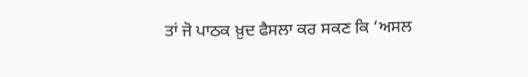ਤਾਂ ਜੋ ਪਾਠਕ ਖ਼ੁਦ ਫੈਸਲਾ ਕਰ ਸਕਣ ਕਿ ‘ਅਸਲ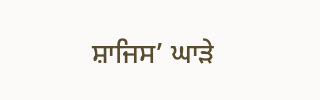ਸ਼ਾਜਿਸ’ ਘਾੜੇ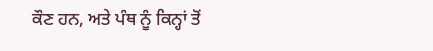ਕੌਣ ਹਨ, ਅਤੇ ਪੰਥ ਨੂੰ ਕਿਨ੍ਹਾਂ ਤੋਂ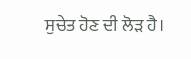ਸੁਚੇਤ ਹੋਣ ਦੀ ਲੋੜ ਹੈ।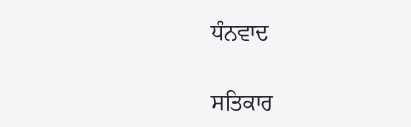ਧੰਨਵਾਦ

ਸਤਿਕਾਰ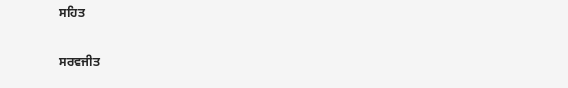ਸਹਿਤ

ਸਰਵਜੀਤ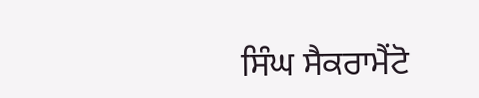ਸਿੰਘ ਸੈਕਰਾਮੈਂਟੋ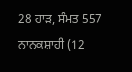28 ਹਾੜ, ਸੰਮਤ 557 ਨਾਨਕਸ਼ਾਹੀ (12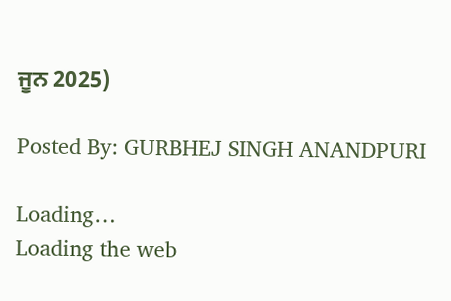ਜੂਨ 2025)

Posted By: GURBHEJ SINGH ANANDPURI

Loading…
Loading the web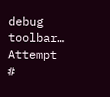debug toolbar…
Attempt #